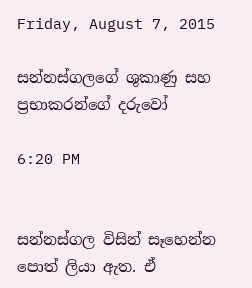Friday, August 7, 2015

සන්නස්ගලගේ ශුකාණු සහ ප්‍රභාකරන්ගේ දරුවෝ

6:20 PM


සන්නස්ගල විසින් සෑහෙන්න පොත් ලියා ඇත. ඒ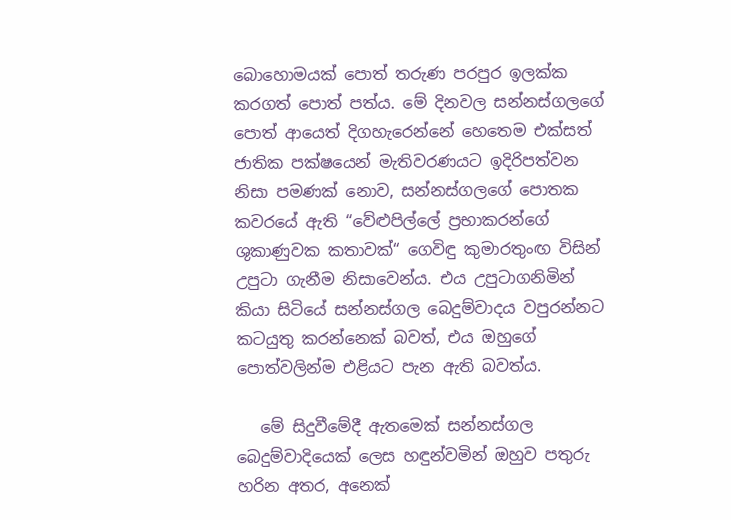බොහොමයක් පොත් තරුණ පරපුර ඉලක්ක කරගත් පොත් පත්ය. මේ දිනවල සන්නස්ගලගේ පොත් ආයෙත් දිගහැරෙන්නේ හෙතෙම එක්සත් ජාතික පක්ෂයෙන් මැතිවරණයට ඉදිරිපත්වන නිසා පමණක් නොව, සන්නස්ගලගේ පොතක කවරයේ ඇති “වේළුපිල්ලේ ප්‍රභාකරන්ගේ ශුකාණුවක කතාවක්“ ගෙවිඳු කුමාරතුංඟ විසින් උපුටා ගැනීම නිසාවෙන්ය. එය උපුටාගනිමින් කියා සිටියේ සන්නස්ගල බෙදුම්වාදය වපුරන්නට කටයුතු කරන්නෙක් බවත්, එය ඔහුගේ පොත්වලින්ම එළියට පැන ඇති බවත්ය.

   මේ සිදුවීමේදී ඇතමෙක් සන්නස්ගල බෙදුම්වාදියෙක් ලෙස හඳුන්වමින් ඔහුව පතුරු හරින අතර, අනෙක්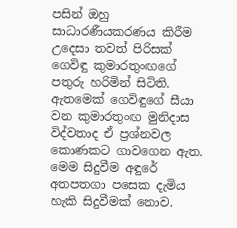පසින් ඔහු සාධාරණීයකරණය කිරීම උදෙසා තවත් පිරිසක් ගෙවිඳු කුමාරතුංඟගේ පතුරු හරිමින් සිටිති. ඇතමෙක් ගෙවිඳුගේ සීයා වන කුමාරතුංඟ මුනිදාස විද්වතාද ඒ ප්‍රශ්නවල කොණකට ගාවගෙන ඇත. මෙම සිදුවීම අඳුරේ අතපතගා පසෙක දැමිය හැකි සිදුවීමක් නොව.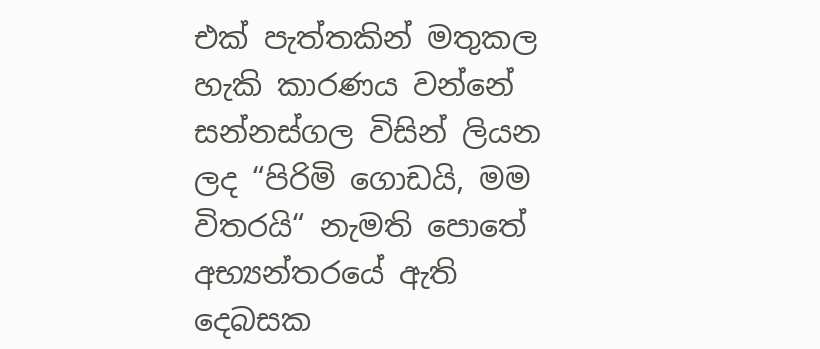එක් පැත්තකින් මතුකල හැකි කාරණය වන්නේ සන්නස්ගල විසින් ලියන ලද “පිරිමි ගොඩයි, මම විතරයි“ නැමති පොතේ අභ්‍යන්තරයේ ඇති දෙබසක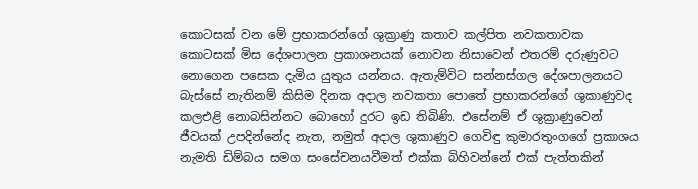කොටසක් වන මේ ප්‍රභාකරන්ගේ ශුක්‍රාණු කතාව කල්පිත නවකතාවක කොටසක් මිස දේශපාලන ප්‍රකාශනයක් නොවන නිසාවෙන් එතරම් දරුණුවට නොගෙන පසෙක දැමිය යුතුය යන්නය. ඇතැම්විට සන්නස්ගල දේශපාලනයට බැස්සේ නැතිනම් කිසිම දිනක අදාල නවකතා පොතේ ප්‍රභාකරන්ගේ ශුකාණුවද කලඑළි නොබසින්නට බොහෝ දුරට ඉඩ තිබිණි. එසේනම් ඒ ශුක්‍රාණුවෙන් ජීවයක් උපදින්නේද නැත, නමුත් අදාල ශුකාණුව ගෙවිඳු කුමාරතුංගගේ ප්‍රකාශය නැමති ඩිම්බය සමග සංසේචනයවීමත් එක්ක බිහිවන්නේ එක් පැත්තකින්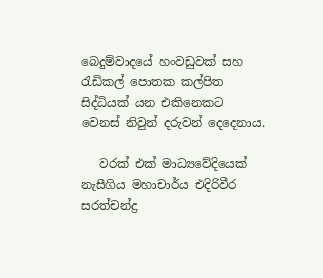බෙදුම්වාදයේ හංවඩුවක් සහ රැඩිකල් පොතක කල්පිත සිද්ධියක් යන එකිනෙකට වෙනස් නිවුන් දරුවන් දෙදෙනාය.

   වරක් එක් මාධ්‍යවේදියෙක් නැසීගිය මහාචාර්ය එදිරිවීර සරත්චන්ද්‍ර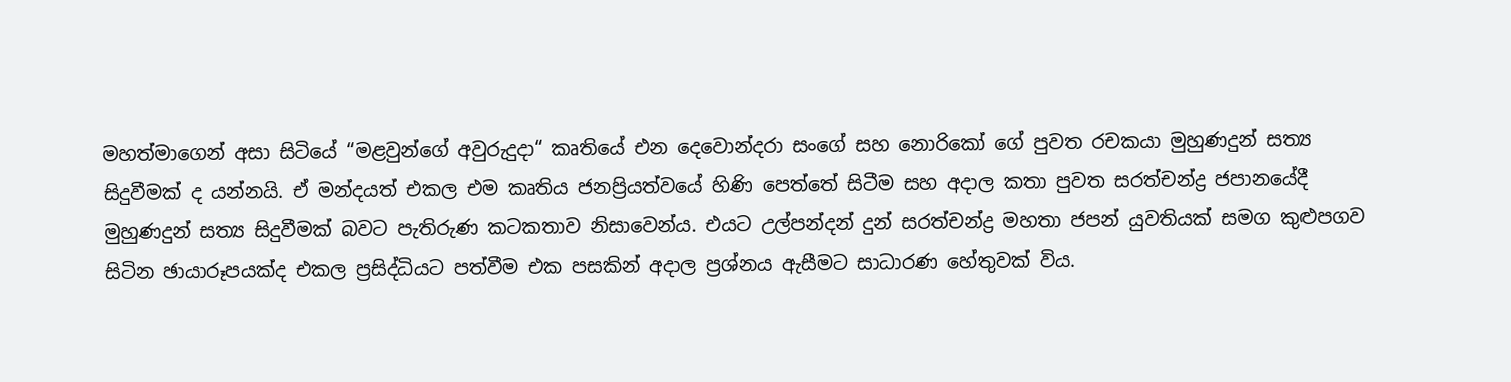මහත්මාගෙන් අසා සිටියේ “මළවුන්ගේ අවුරුදුදා“ කෘතියේ එන දෙවොන්දරා සංගේ සහ නොරිකෝ ගේ පුවත රචකයා මුහුණදුන් සත්‍ය සිදුවීමක් ද යන්නයි. ඒ මන්දයත් එකල එම කෘතිය ජනප්‍රියත්වයේ හිණි පෙත්තේ සිටීම සහ අදාල කතා පුවත සරත්චන්ද්‍ර ජපානයේදී මුහුණදුන් සත්‍ය සිදුවීමක් බවට පැතිරුණ කටකතාව නිසාවෙන්ය. එයට උල්පන්දන් දුන් සරත්චන්ද්‍ර මහතා ජපන් යුවතියක් සමග කුළුපගව සිටින ඡායාරූපයක්ද එකල ප්‍රසිද්ධියට පත්වීම එක පසකින් අදාල ප්‍රශ්නය ඇසීමට සාධාරණ හේතුවක් විය.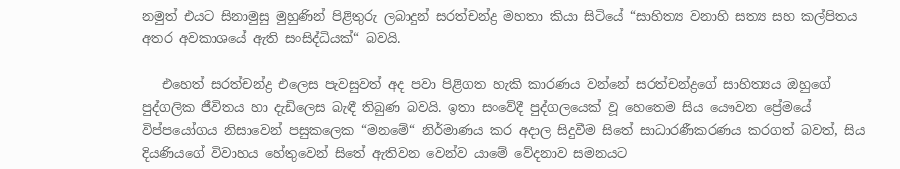නමුත් එයට සිනාමුසු මුහුණින් පිළිතුරු ලබාදුන් සරත්චන්ද්‍ර මහතා කියා සිටියේ “සාහිත්‍ය වනාහි සත්‍ය සහ කල්පිතය අතර අවකාශයේ ඇති සංසිද්ධියක්“ බවයි.

   එහෙත් සරත්චන්ද්‍ර එලෙස පැවසුවත් අද පවා පිළිගත හැකි කාරණය වන්නේ සරත්චන්ද්‍රගේ සාහිත්‍යය ඔහුගේ පුද්ගලික ජීවිතය හා දැඩිලෙස බැඳී තිබුණ බවයි. ඉතා සංවේදී පුද්ගලයෙක් වූ හෙතෙම සිය යෞවන ප්‍රේමයේ විප්පයෝගය නිසාවෙන් පසුකලෙක “මනමේ“ නිර්මාණය කර අදාල සිදුවීම සිතේ සාධාරණීකරණය කරගත් බවත්, සිය දියණියගේ විවාහය හේතුවෙන් සිතේ ඇතිවන වෙන්ව යාමේ වේදනාව සමනයට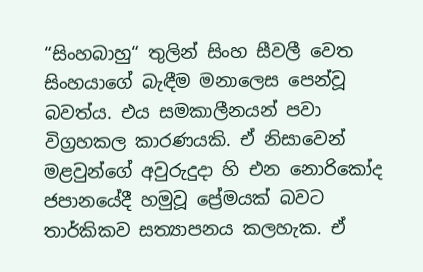“සිංහබාහු“ තුලින් සිංහ සීවලී වෙත සිංහයාගේ බැඳීම මනාලෙස පෙන්වූ බවත්ය. එය සමකාලීනයන් පවා විග්‍රහකල කාරණයකි. ඒ නිසාවෙන් මළවුන්ගේ අවුරුදුදා හි එන නොරිකෝද ජපානයේදී හමුවූ ප්‍රේමයක් බවට තාර්කිකව සත්‍යාපනය කලහැක. ඒ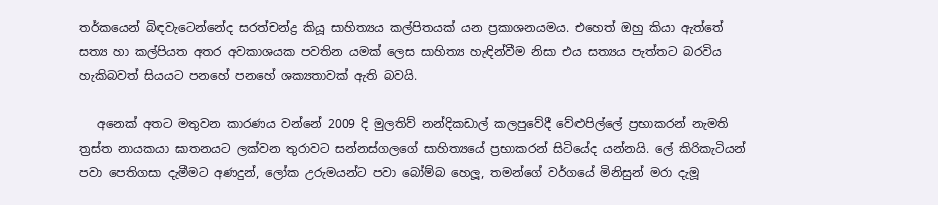තර්කයෙන් බිඳවැටෙන්නේද සරත්චන්ද්‍ර කියූ සාහිත්‍යය කල්පිතයක් යන ප්‍රකාශනයමය. එහෙත් ඔහු කියා ඇත්තේ සත්‍ය හා කල්පියත අතර අවකාශයක පවතින යමක් ලෙස සාහිත්‍ය හැඳින්වීම නිසා එය සත්‍යය පැත්තට බරවිය හැකිබවත් සියයට පනහේ පනහේ ශක්‍යතාවක් ඇති බවයි.

   අනෙක් අතට මතුවන කාරණය වන්නේ 2009 දි මුලතිව් නන්දිකඩාල් කලපුවේදී වේළුපිල්ලේ ප්‍රභාකරන් නැමති ත්‍රස්ත නායකයා ඝාතනයට ලක්වන තුරාවට සන්නස්ගලගේ සාහිත්‍යයේ ප්‍රභාකරන් සිටියේද යන්නයි. ලේ කිරිකැටියන් පවා පෙතිගසා දැමීමට අණදුන්, ලෝක උරුමයන්ට පවා බෝම්බ හෙලූ, තමන්ගේ වර්ගයේ මිනිසුන් මරා දැමූ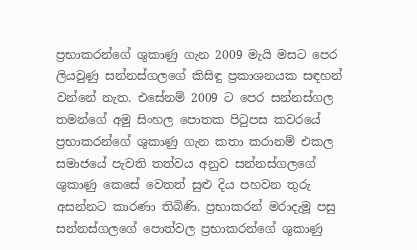ප්‍රභාකරන්ගේ ශුකාණු ගැන 2009 මැයි මසට පෙර ලියවුණු සන්නස්ගලගේ කිසිඳු ප්‍රකාශනයක සඳහන් වන්නේ නැත. එසේනම් 2009 ට පෙර සන්නස්ගල තමන්ගේ අමු සිංහල පොතක පිටුපස කවරයේ ප්‍රභාකරන්ගේ ශුකාණු ගැන කතා කරානම් එකල සමාජයේ පැවති තත්වය අනුව සන්නස්ගලගේ ශුකාණු කෙසේ වෙතත් සුළු දිය පහවන තුරු අසන්නට කාරණා තිබිණි. ප්‍රභාකරන් මරාදැමූ පසු සන්නස්ගලගේ පොත්වල ප්‍රභාකරන්ගේ ශුකාණු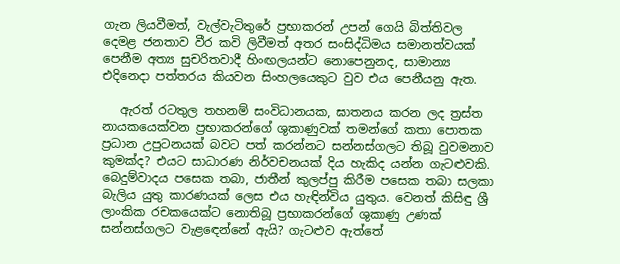ගැන ලියවීමත්, වැල්වැටිතුරේ ප්‍රභාකරන් උපන් ගෙයි බිත්තිවල දෙමළ ජනතාව වීර කවි ලිවීමත් අතර සංසිද්ධිමය සමානත්වයක් පෙනීම අත්‍ය සුචරිතවාදී හිංඟලයන්ට නොපෙනුනද, සාමාන්‍ය එදිනෙදා පත්තරය කියවන සිංහලයෙකුට වුව එය පෙනීයනු ඇත.

   ඇරත් රටතුල තහනම් සංවිධානයක, ඝාතනය කරන ලද ත්‍රස්ත නායකයෙක්වන ප්‍රභාකරන්ගේ ශුකාණුවක් තමන්ගේ කතා පොතක ප්‍රධාන උපුටනයක් බවට පත් කරන්නට සන්නස්ගලට තිබූ වුවමනාව කුමක්ද? එයට සාධාරණ නිර්වචනයක් දිය හැකිද යන්න ගැටළුවකි. බෙදුම්වාදය පසෙක තබා, ජාතීන් කුලප්පු කිරීම පසෙක තබා සලකා බැලිය යුතු කාරණයක් ලෙස එය හැඳින්විය යුතුය. වෙනත් කිසිඳු ශ්‍රී ලාංකික රචකයෙක්ට නොතිබූ ප්‍රභාකරන්ගේ ශුකාණු උණක් සන්නස්ගලට වැළඳෙන්නේ ඇයි? ගැටළුව ඇත්තේ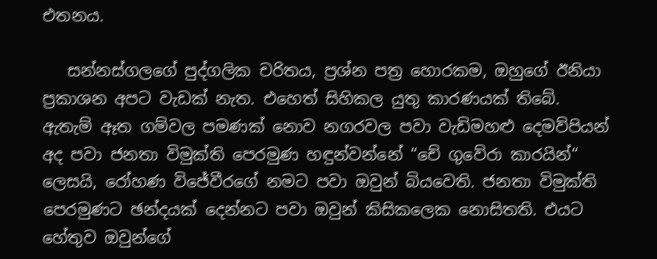එතනය.

   සන්නස්ගලගේ පුද්ගලික චරිතය, ප්‍රශ්න පත්‍ර හොරකම, ඔහුගේ ඊනියා ප්‍රකාශන අපට වැඩක් නැත. එහෙත් සිහිකල යුතු කාරණයක් තිබේ. ඇතැම් ඈත ගම්වල පමණක් නොව නගරවල පවා වැඩිමහළු දෙමව්පියන් අද පවා ජනතා විමුක්ති පෙරමුණ හඳුන්වන්නේ “චේ ගුවේරා කාරයින්“ ලෙසයි, රෝහණ විජේවීරගේ නමට පවා ඔවුන් බියවෙති. ජනතා විමුක්ති පෙරමුණට ඡන්දයක් දෙන්නට පවා ඔවුන් කිසිකලෙක නොසිතති. එයට හේතුව ඔවුන්ගේ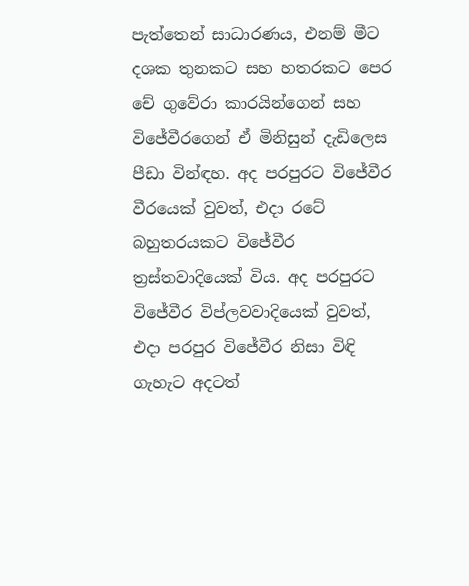පැත්තෙන් සාධාරණය, එනම් මීට දශක තුනකට සහ හතරකට පෙර චේ ගුවේරා කාරයින්ගෙන් සහ විජේවීරගෙන් ඒ මිනිසුන් දැඩිලෙස පීඩා වින්ඳහ. අද පරපුරට විජේවීර වීරයෙක් වුවත්, එදා රටේ බහුතරයකට විජේවීර ත්‍රස්තවාදියෙක් විය. අද පරපුරට විජේවීර විප්ලවවාදියෙක් වුවත්, එදා පරපුර විජේවීර නිසා විඳි ගැහැට අදටත්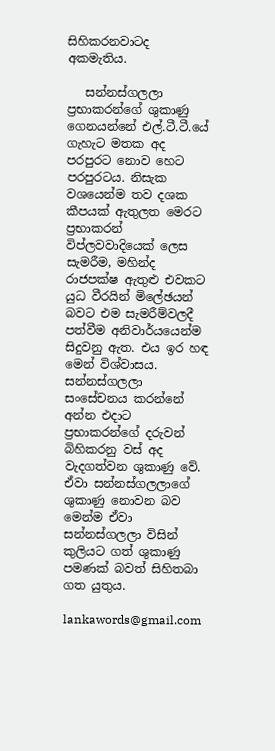සිහිකරනවාටද අකමැතිය.

   සන්නස්ගලලා ප්‍රභාකරන්ගේ ශුකාණු ගෙනයන්නේ එල්.ටී.ටී.යේ ගැහැට මතක අද පරපුරට නොව හෙට පරපුරටය. නිසැක වශයෙන්ම තව දශක කීපයක් ඇතුලත මෙරට ප්‍රභාකරන් විප්ලවවාදියෙක් ලෙස සැමරීම, මහින්ද රාජපක්ෂ ඇතුළු එවකට යුධ වීරයින් මිලේඡයන් බවට එම සැමරීම්වලදී පත්වීම අනිවාර්යයෙන්ම සිදුවනු ඇත. එය ඉර හඳ මෙන් විශ්වාසය. සන්නස්ගලලා සංසේචනය කරන්නේ අන්න එදාට ප්‍රභාකරන්ගේ දරුවන් බිහිකරනු වස් අද වැදගත්වන ශුකාණු වේ. ඒවා සන්නස්ගලලාගේ ශුකාණු නොවන බව මෙන්ම ඒවා සන්නස්ගලලා විසින් කුලියට ගත් ශුකාණු පමණක් බවත් සිහිතබා ගත යුතුය.

lankawords@gmail.com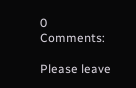0 Comments:

Please leave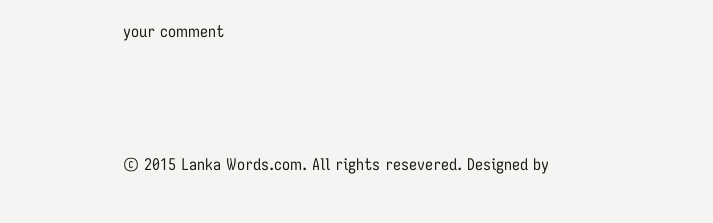your comment



© 2015 Lanka Words.com. All rights resevered. Designed by